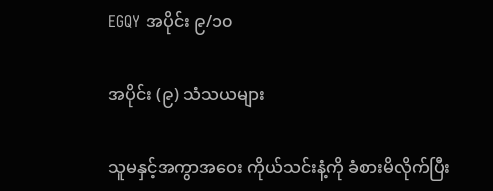EGQY အပိုင်း ၉/၁၀

အပိုင်း (၉) သံသယများ

သူမနှင့်အကွာအဝေး ကိုယ်သင်းနံ့ကို ခံစားမိလိုက်ပြီး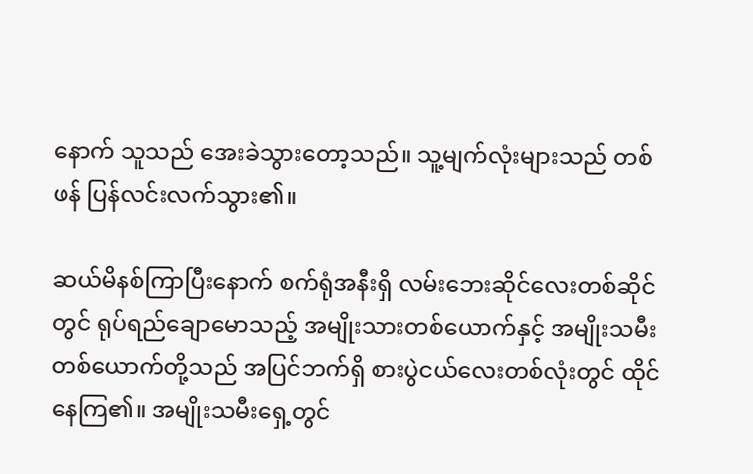နောက် သူသည် အေးခဲသွားတော့သည်။ သူ့မျက်လုံးများသည် တစ်ဖန် ပြန်လင်းလက်သွား၏။

ဆယ်မိနစ်ကြာပြီးနောက် စက်ရုံအနီးရှိ လမ်းဘေးဆိုင်လေးတစ်ဆိုင်တွင် ရုပ်ရည်ချောမောသည့် အမျိုးသားတစ်ယောက်နှင့် အမျိုးသမီးတစ်ယောက်တို့သည် အပြင်ဘက်ရှိ စားပွဲငယ်လေးတစ်လုံးတွင် ထိုင်နေကြ၏။ အမျိုးသမီးရှေ့တွင်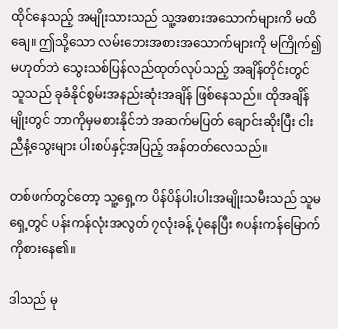ထိုင်နေသည့် အမျိုးသားသည် သူ့အစားအသောက်များကိ မထိချေ။ ဤသို့သော လမ်းဘေးအစားအသောက်များကို မကြိုက်၍မဟုတ်ဘဲ သွေးသစ်ပြန်လည်ထုတ်လုပ်သည့် အချိန်တိုင်းတွင် သူသည် ခုခံနိုင်စွမ်းအနည်းဆုံးအချိန် ဖြစ်နေသည်။ ထိုအချိန်မျိုးတွင် ဘာကိုမှမစားနိုင်ဘဲ အဆက်မပြတ် ချောင်းဆိုးပြီး ငါးညီနံ့သွေးများ ပါးစပ်နှင့်အပြည့် အန်တတ်လေသည်။

တစ်ဖက်တွင်တော့ သူ့ရှေ့က ပိန်ပိန်ပါးပါးအမျိုးသမီးသည် သူမရှေ့တွင် ပန်းကန်လုံးအလွတ် ၇လုံးခန့် ပုံနေပြီး ၈ပန်းကန်မြောက် ကိုစားနေ၏။

ဒါသည် မု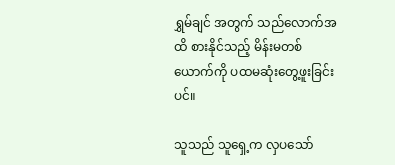ရွှမ်ချင် အတွက် သည်လောက်အထိ စားနိုင်သည့် မိန်းမတစ်ယောက်ကို ပထမဆုံးတွေ့ဖူးခြင်းပင်။

သူသည် သူရှေ့က လှပသော်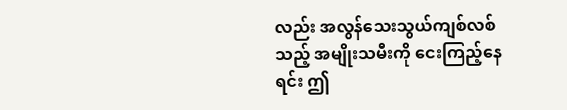လည်း အလွန်သေးသွယ်ကျစ်လစ်သည့် အမျိုးသမီးကို ငေးကြည့်နေရင်း ဤ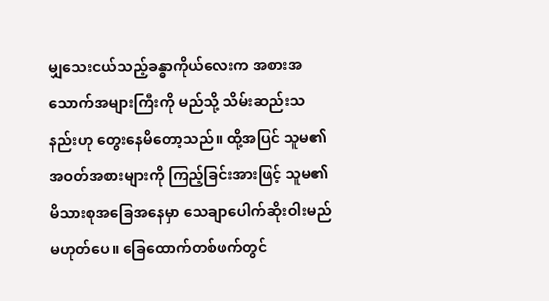မျှသေးငယ်သည့်ခန္ဓာကိုယ်လေးက အစားအသောက်အများကြီးကို မည်သို့ သိမ်းဆည်းသနည်းဟု တွေးနေမိတော့သည်။ ထို့အပြင် သူမ၏အဝတ်အစားများကို ကြည့်ခြင်းအားဖြင့် သူမ၏ မိသားစုအခြေအနေမှာ သေချာပေါက်ဆိုးဝါးမည် မဟုတ်ပေ။ ခြေထောက်တစ်ဖက်တွင်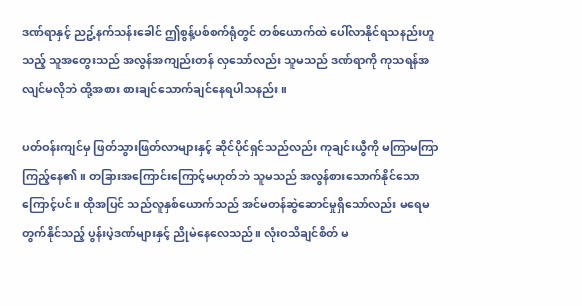ဒဏ်ရာနှင့် ညဥ့်နက်သန်းခေါင် ဤစွန့်ပစ်စက်ရုံတွင် တစ်ယောက်ထဲ ပေါ်လာနိုင်ရသနည်းဟူသည့် သူအတွေးသည် အလွန်အကျည်းတန် လှသော်လည်း သူမသည် ဒဏ်ရာကို ကုသရန်အလျင်မလိုဘဲ ထို့အစား စားချင်သောက်ချင်နေရပါသနည်း။

ပတ်ဝန်းကျင်မှ ဖြတ်သွားဖြတ်လာများနှင့် ဆိုင်ပိုင်ရှင်သည်လည်း ကုချင်းယွီကို မကြာမကြာ ကြည့်နေ၏။ တခြားအကြောင်းကြောင့်မဟုတ်ဘဲ သူမသည် အလွန်စားသောက်နိုင်သောကြောင့်ပင်။ ထိုအပြင် သည်လူနှစ်ယောက်သည် အင်မတန်ဆွဲဆောင်မှုရှိသော်လည်း မရေမတွက်နိုင်သည့် ပွန်းပဲ့ဒဏ်များနှင့် ညိုမဲနေလေသည်။ လုံးဝသိချင်စိတ် မ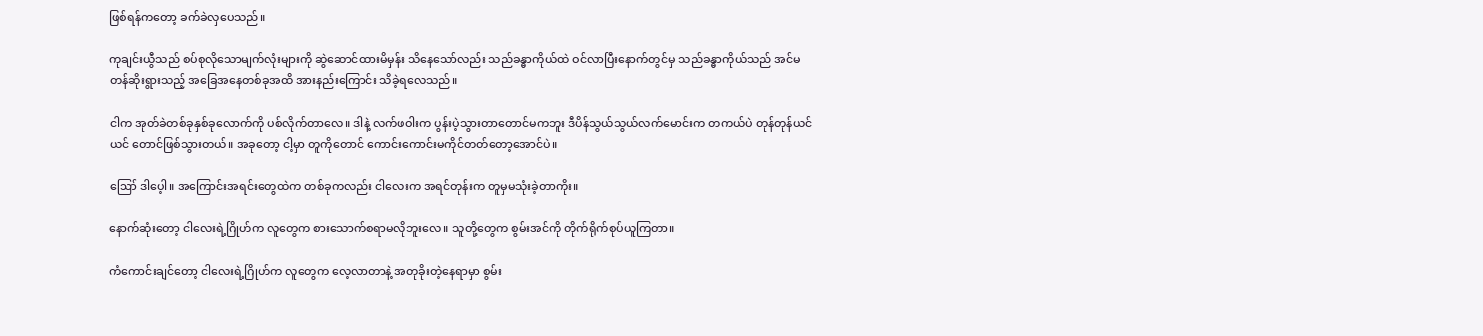ဖြစ်ရန်ကတော့ ခက်ခဲလှပေသည်။

ကုချင်းယွီသည် စပ်စုလိုသောမျက်လုံးများကို ဆွဲဆောင်ထားမိမှန်း သိနေသော်လည်း သည်ခန္ဓာကိုယ်ထဲ ဝင်လာပြီးနောက်တွင်မှ သည်ခန္ဓာကိုယ်သည် အင်မတန်ဆိုးရွားသည့် အခြေအနေတစ်ခုအထိ အားနည်းကြောင်း သိခဲ့ရလေသည်။

ငါက အုတ်ခဲတစ်ခုနှစ်ခုလောက်ကို ပစ်လိုက်တာလေ။ ဒါနဲ့ လက်ဖဝါးက ပွန်းပဲ့သွားတာတောင်မကဘူး ဒီပိန်သွယ်သွယ်လက်မောင်းက တကယ်ပဲ တုန်တုန်ယင်ယင် တောင်ဖြစ်သွားတယ်။ အခုတော့ ငါ့မှာ တူကိုတောင် ကောင်းကောင်းမကိုင်တတ်တော့အောင်ပဲ။

ဪ ဒါပေ့ါ။ အကြောင်းအရင်းတွေထဲက တစ်ခုကလည်း ငါလေးက အရင်တုန်းက တူမှမသုံးခဲ့တာကိုး။

နောက်ဆုံးတော့ ငါလေးရဲ့ဂြိုဟ်က လူတွေက စားသောက်စရာမလိုဘူးလေ။ သူတို့တွေက စွမ်းအင်ကို တိုက်ရိုက်စုပ်ယူကြတာ။

ကံကောင်းချင်တော့ ငါလေးရဲ့ဂြိုဟ်က လူတွေက လေ့လာတာနဲ့ အတုခိုးတဲ့နေရာမှာ စွမ်း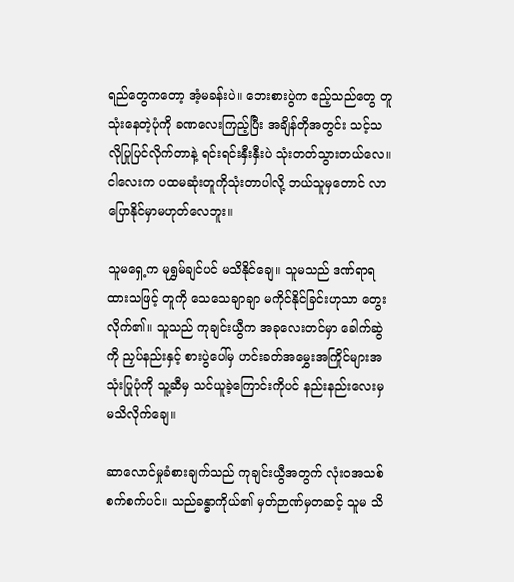ရည်တွေကတော့ အံ့မခန်းပဲ။ ဘေးစားပွဲက ဧည့်သည်တွေ တူသုံးနေတဲ့ပုံကို ခဏလေးကြည့်ပြီး အချိန်တိုအတွင်း သင့်သလိုပြုပြင်လိုက်တာနဲ့ ရင်းရင်းနှီးနှီးပဲ သုံးတတ်သွားတယ်လေ။ ငါလေးက ပထမဆုံးတူကိုသုံးတာပါလို့ ဘယ်သူမှတောင် လာပြောနိုင်မှာမဟုတ်လေဘူး။

သူမရှေ့က မုရွှမ်ချင်ပင် မသိနိုင်ချေ။ သူမသည် ဒဏ်ရာရထားသဖြင့် တူကို သေသေချာချာ မကိုင်နိုင်ခြင်းဟုသာ တွေးလိုက်၏။ သူသည် ကုချင်းယွီက အခုလေးတင်မှာ ခေါက်ဆွဲကို ညှပ်နည်းနှင့် စားပွဲပေါ်မှ ဟင်းခတ်အမွှေးအကြိုင်များအသုံးပြုပုံကို သူ့ဆီမှ သင်ယူခဲ့ကြောင်းကိုပင် နည်းနည်းလေးမှ မသိလိုက်ချေ။

ဆာလောင်မှုခံစားချက်သည် ကုချင်းယွီအတွက် လုံးဝအသစ်စက်စက်ပင်။ သည်ခန္ဓာကိုယ်၏ မှတ်ဉာဏ်မှတဆင့် သူမ သိ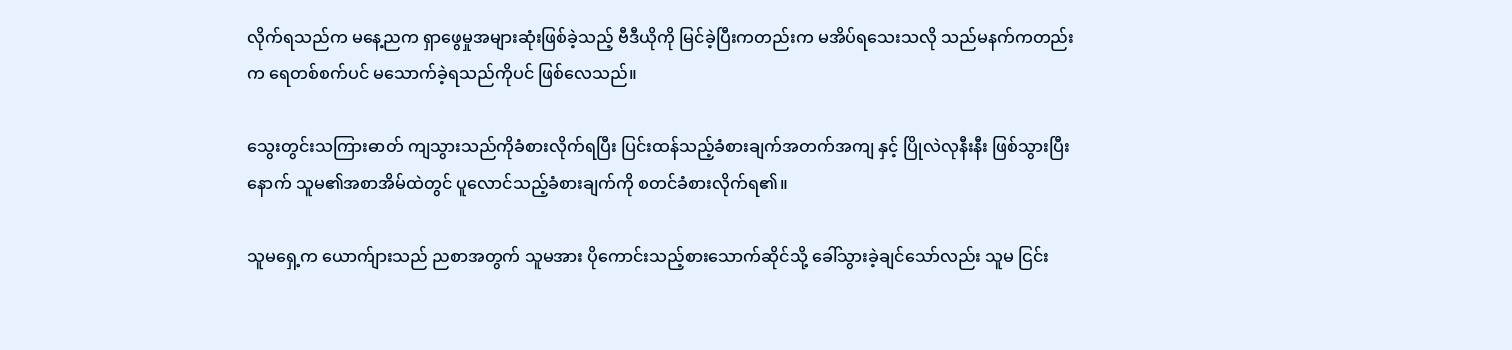လိုက်ရသည်က မနေ့ညက ရှာဖွေမှုအများဆုံးဖြစ်ခဲ့သည့် ဗီဒီယိုကို မြင်ခဲ့ပြီးကတည်းက မအိပ်ရသေးသလို သည်မနက်ကတည်းက ရေတစ်စက်ပင် မသောက်ခဲ့ရသည်ကိုပင် ဖြစ်လေသည်။

သွေးတွင်းသကြားဓာတ် ကျသွားသည်ကိုခံစားလိုက်ရပြီး ပြင်းထန်သည့်ခံစားချက်အတက်အကျ နှင့် ပြိုလဲလုနီးနီး ဖြစ်သွားပြီးနောက် သူမ၏အစာအိမ်ထဲတွင် ပူလောင်သည့်ခံစားချက်ကို စတင်ခံစားလိုက်ရ၏။

သူမရှေ့က ယောက်ျားသည် ညစာအတွက် သူမအား ပိုကောင်းသည့်စားသောက်ဆိုင်သို့ ခေါ်သွားခဲ့ချင်သော်လည်း သူမ ငြင်း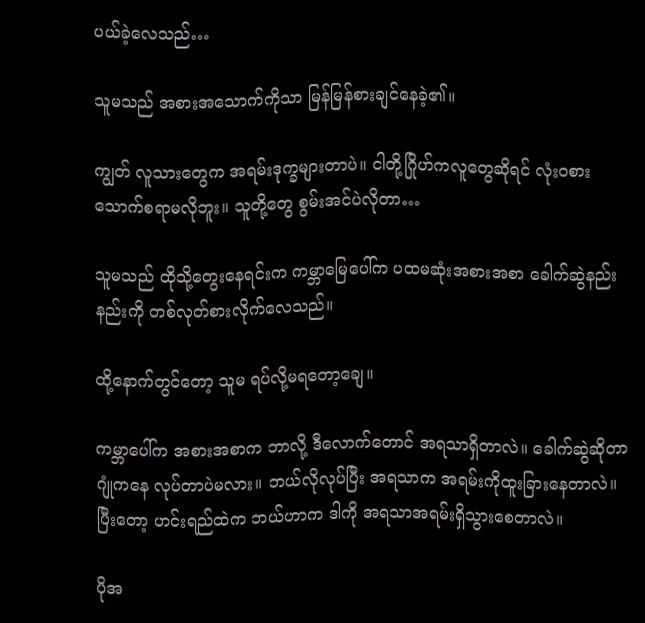ပယ်ခဲ့လေသည်…

သူမသည် အစားအသောက်ကိုသာ မြန်မြန်စားချင်နေခဲ့၏။

ကျွတ် လူသားတွေက အရမ်းဒုက္ခများတာပဲ။ ငါတို့ဂြိုဟ်ကလူတွေဆိုရင် လုံးဝစားသောက်စရာမလိုဘူး။ သူတို့တွေ စွမ်းအင်ပဲလိုတာ…

သူမသည် ထိုသို့တွေးနေရင်းက ကမ္ဘာမြေပေါ်က ပထမဆုံးအစားအစာ ခေါက်ဆွဲနည်းနည်းကို တစ်လုတ်စားလိုက်လေသည်။

ထို့နောက်တွင်တော့ သူမ ရပ်လို့မရတော့ချေ။

ကမ္ဘာပေါ်က အစားအစာက ဘာလို့ ဒီလောက်တောင် အရသာရှိတာလဲ။ ခေါက်ဆွဲဆိုတာ ဂျုံကနေ လုပ်တာပဲမလား။ ဘယ်လိုလုပ်ပြီး အရသာက အရမ်းကိုထူးခြားနေတာလဲ။ ပြီးတော့ ဟင်းရည်ထဲက ဘယ်ဟာက ဒါကို အရသာအရမ်းရှိသွားစေတာလဲ။

ပိုအ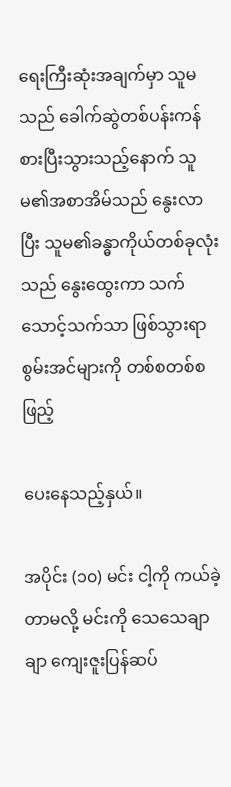ရေးကြီးဆုံးအချက်မှာ သူမသည် ခေါက်ဆွဲတစ်ပန်းကန်စားပြီးသွားသည့်နောက် သူမ၏အစာအိမ်သည် နွေးလာပြီး သူမ၏ခန္ဓာကိုယ်တစ်ခုလုံးသည် နွေးထွေးကာ သက်သောင့်သက်သာ ဖြစ်သွားရာ စွမ်းအင်များကို တစ်စတစ်စ ဖြည့်

ပေးနေသည့်နှယ်။

အပိုင်း (၁၀) မင်း ငါ့ကို ကယ်ခဲ့တာမလို့ မင်းကို သေသေချာချာ ကျေးဇူးပြန်ဆပ်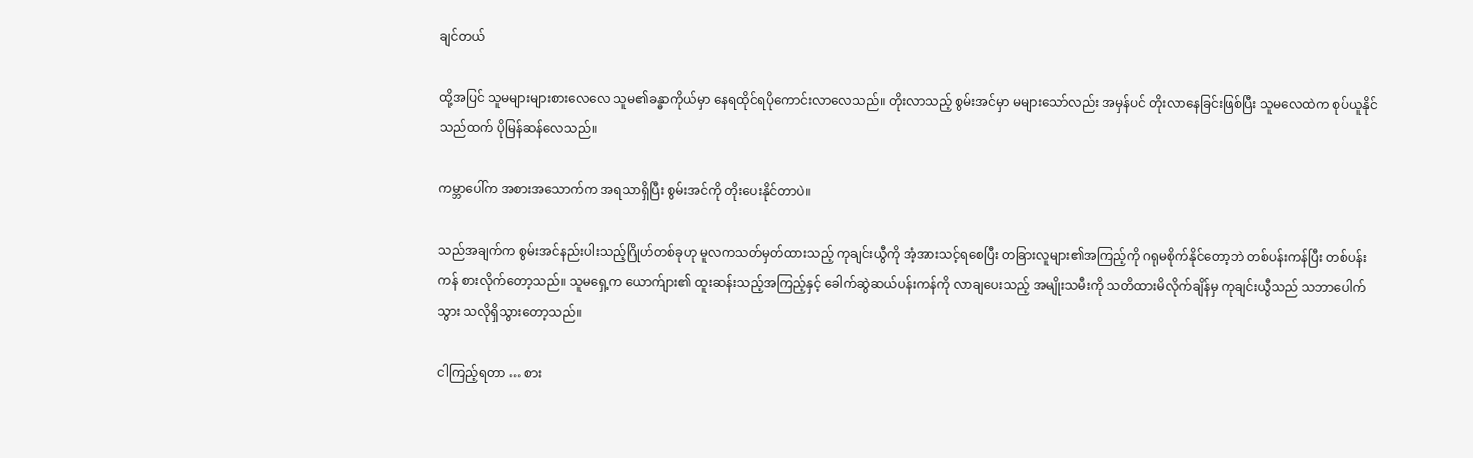ချင်တယ်

ထို့အပြင် သူမများများစားလေလေ သူမ၏ခန္ဓာကိုယ်မှာ နေရထိုင်ရပိုကောင်းလာလေသည်။ တိုးလာသည့် စွမ်းအင်မှာ မများသော်လည်း အမှန်ပင် တိုးလာနေခြင်းဖြစ်ပြီး သူမလေထဲက စုပ်ယူနိုင်သည်ထက် ပိုမြန်ဆန်လေသည်။

ကမ္ဘာပေါ်က အစားအသောက်က အရသာရှိပြီး စွမ်းအင်ကို တိုးပေးနိုင်တာပဲ။

သည်အချက်က စွမ်းအင်နည်းပါးသည့်ဂြိုဟ်တစ်ခုဟု မူလကသတ်မှတ်ထားသည့် ကုချင်းယွီကို အံ့အားသင့်ရစေပြီး တခြားလူများ၏အကြည့်ကို ဂရုမစိုက်နိုင်တော့ဘဲ တစ်ပန်းကန်ပြီး တစ်ပန်းကန် စားလိုက်တော့သည်။ သူမရှေ့က ယောက်ျား၏ ထူးဆန်းသည့်အကြည့်နှင့် ခေါက်ဆွဲဆယ်ပန်းကန်ကို လာချပေးသည့် အမျိုးသမီးကို သတိထားမိလိုက်ချိန်မှ ကုချင်းယွီသည် သဘာပေါက်သွား သလိုရှိသွားတော့သည်။

ငါကြည့်ရတာ … စား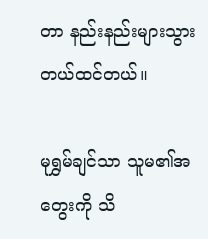တာ နည်းနည်းများသွားတယ်ထင်တယ်။

မုရွှမ်ချင်သာ သူမ၏အတွေးကို သိ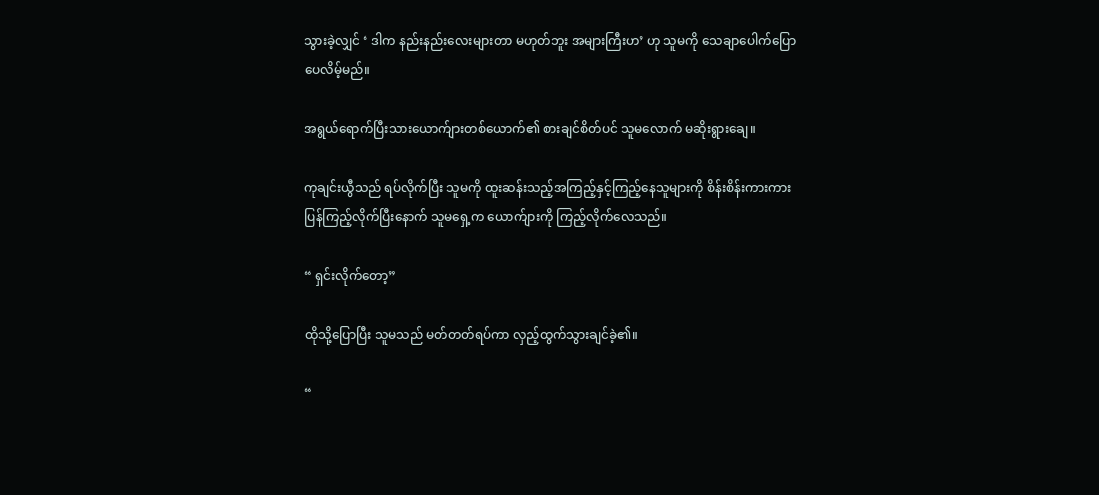သွားခဲ့လျှင် ‘ ဒါက နည်းနည်းလေးများတာ မဟုတ်ဘူး အများကြီးဟ’ ဟု သူမကို သေချာပေါက်ပြောပေလိမ့်မည်။

အရွယ်ရောက်ပြီးသားယောက်ျားတစ်ယောက်၏ စားချင်စိတ်ပင် သူမလောက် မဆိုးရွားချေ။

ကုချင်းယွီသည် ရပ်လိုက်ပြီး သူမကို ထူးဆန်းသည့်အကြည့်နှင့်ကြည့်နေသူများကို စိန်းစိန်းကားကား ပြန်ကြည့်လိုက်ပြီးနောက် သူမရှေ့က ယောက်ျားကို ကြည့်လိုက်လေသည်။

“ ရှင်းလိုက်တော့”

ထိုသို့ပြောပြီး သူမသည် မတ်တတ်ရပ်ကာ လှည့်ထွက်သွားချင်ခဲ့၏။

“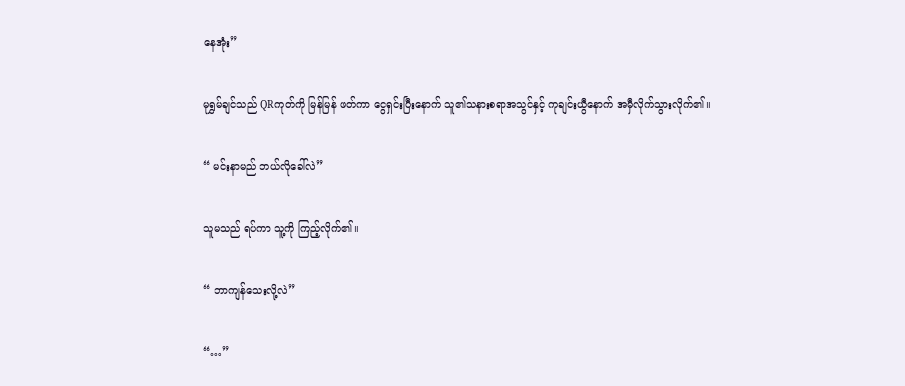နေအုံး”

မုရွှမ်ချင်သည် QRကုတ်ကို မြန်မြန် ဖတ်ကာ ငွေရှင်းပြီးနောက် သူ၏သနားစရာအသွင်နှင့် ကုချင်းယွီနောက် အမှီလိုက်သွားလိုက်၏။

“ မင်းနာမည် ဘယ်လိုခေါ်လဲ”

သူမသည် ရပ်ကာ သူ့ကို ကြည့်လိုက်၏။

“ ဘာကျန်သေးလို့လဲ”

“…”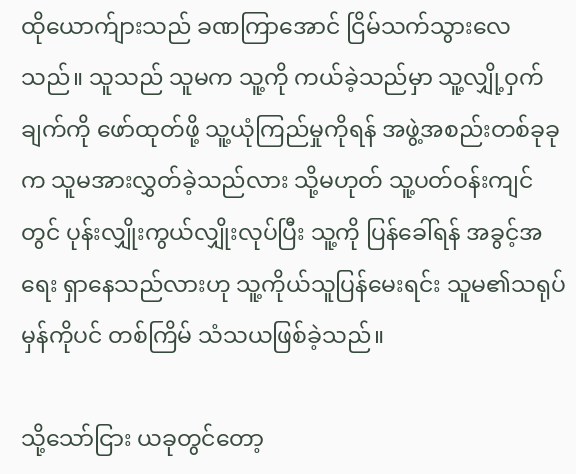ထိုယောက်ျားသည် ခဏကြာအောင် ငြိမ်သက်သွားလေသည်။ သူသည် သူမက သူ့ကို ကယ်ခဲ့သည်မှာ သူ့လျှို့ဝှက်ချက်ကို ဖော်ထုတ်ဖို့ သူ့ယုံကြည်မှုကိုရန် အဖွဲ့အစည်းတစ်ခုခုက သူမအားလွှတ်ခဲ့သည်လား သို့မဟုတ် သူ့ပတ်ဝန်းကျင်တွင် ပုန်းလျှိုးကွယ်လျှိုးလုပ်ပြီး သူ့ကို ပြန်ခေါ်ရန် အခွင့်အရေး ရှာနေသည်လားဟု သူ့ကိုယ်သူပြန်မေးရင်း သူမ၏သရုပ်မှန်ကိုပင် တစ်ကြိမ် သံသယဖြစ်ခဲ့သည်။

သို့သော်ငြား ယခုတွင်တော့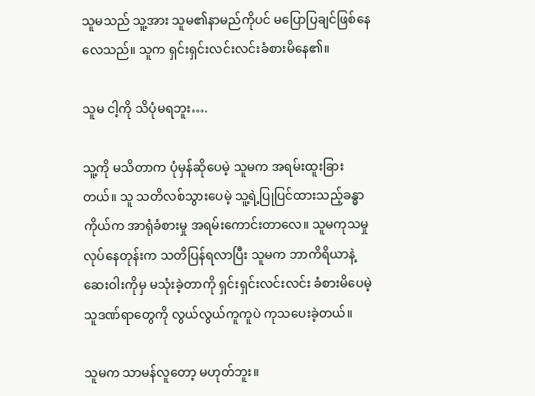သူမသည် သူ့အား သူမ၏နာမည်ကိုပင် မပြောပြချင်ဖြစ်နေလေသည်။ သူက ရှင်းရှင်းလင်းလင်းခံစားမိနေ၏။

သူမ ငါ့ကို သိပုံမရဘူး….

သူ့ကို မသိတာက ပုံမှန်ဆိုပေမဲ့ သူမက အရမ်းထူးခြားတယ်။ သူ သတိလစ်သွားပေမဲ့ သူ့ရဲ့ပြုပြင်ထားသည့်ခန္ဓာကိုယ်က အာရုံခံစားမှု အရမ်းကောင်းတာလေ။ သူမကုသမှုလုပ်နေတုန်းက သတိပြန်ရလာပြီး သူမက ဘာကိရိယာနဲ့ဆေးဝါးကိုမှ မသုံးခဲ့တာကို ရှင်းရှင်းလင်းလင်း ခံစားမိပေမဲ့ သူဒဏ်ရာတွေကို လွယ်လွယ်ကူကူပဲ ကုသပေးခဲ့တယ်။

သူမက သာမန်လူတော့ မဟုတ်ဘူး။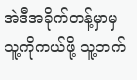အဲဒီအခိုက်တန့်မှာမှ သူ့ကိုကယ်ဖို့ သူ့ဘက်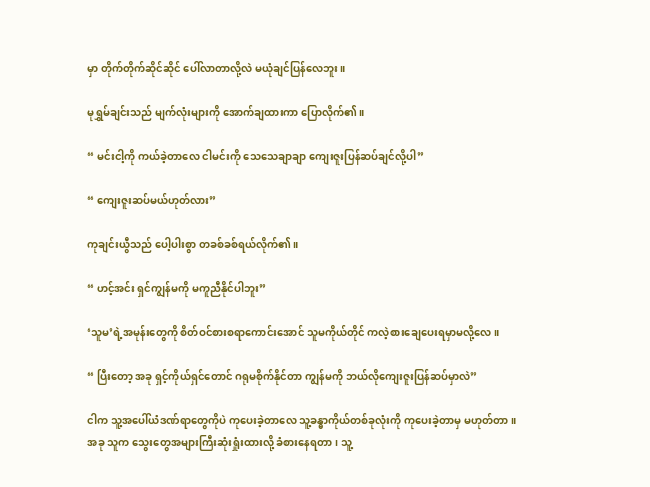မှာ တိုက်တိုက်ဆိုင်ဆိုင် ပေါ်လာတာလို့လဲ မယုံချင်ပြန်လေဘူး။

မုရွှမ်ချင်းသည် မျက်လုံးများကို အောက်ချထားကာ ပြောလိုက်၏။

“ မင်းငါ့ကို ကယ်ခဲ့တာလေ ငါမင်းကို သေသေချာချာ ကျေးဇူးပြန်ဆပ်ချင်လို့ပါ”

“ ကျေးဇူးဆပ်မယ်ဟုတ်လား”

ကုချင်းယွီသည် ပေါ့ပါးစွာ တခစ်ခစ်ရယ်လိုက်၏။

“ ဟင့်အင်း ရှင်ကျွန်မကို မကူညီနိုင်ပါဘူး”

‘သူမ’ရဲ့အမုန်းတွေကို စိတ်ဝင်စားစရာကောင်းအောင် သူမကိုယ်တိုင် ကလဲ့စားချေပေးရမှာမလို့လေ။

“ ပြီးတော့ အခု ရှင့်ကိုယ်ရှင်တောင် ဂရုမစိုက်နိုင်တာ ကျွန်မကို ဘယ်လိုကျေးဇူးပြန်ဆပ်မှာလဲ”

ငါက သူ့အပေါ်ယံဒဏ်ရာတွေကိုပဲ ကုပေးခဲ့တာလေ သူ့ခန္ဓာကိုယ်တစ်ခုလုံးကို ကုပေးခဲ့တာမှ မဟုတ်တာ။ အခု သူက သွေးတွေအများကြီးဆုံးရှုံးထားလို့ ခံစားနေရတာ၊ သူ့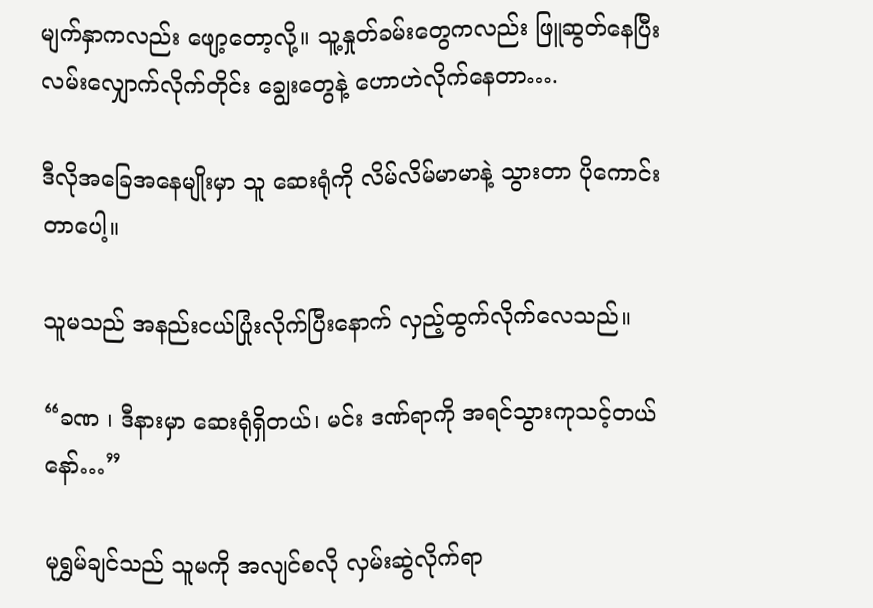မျက်နှာကလည်း ဖျော့တော့လို့။ သူ့နှုတ်ခမ်းတွေကလည်း ဖြူဆွတ်နေပြီး လမ်းလျှောက်လိုက်တိုင်း ချွေးတွေနဲ့ ဟောဟဲလိုက်နေတာ….

ဒီလိုအခြေအနေမျိုးမှာ သူ ဆေးရုံကို လိမ်လိမ်မာမာနဲ့ သွားတာ ပိုကောင်းတာပေါ့။

သူမသည် အနည်းငယ်ပြုံးလိုက်ပြီးနောက် လှည့်ထွက်လိုက်လေသည်။

“ခဏ ၊ ဒီနားမှာ ဆေးရုံရှိတယ်၊ မင်း ဒဏ်ရာကို အရင်သွားကုသင့်တယ်နော်…”

မုရွှမ်ချင်သည် သူမကို အလျင်စလို လှမ်းဆွဲလိုက်ရာ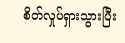စိတ်လှုပ်ရှားသွားပြီး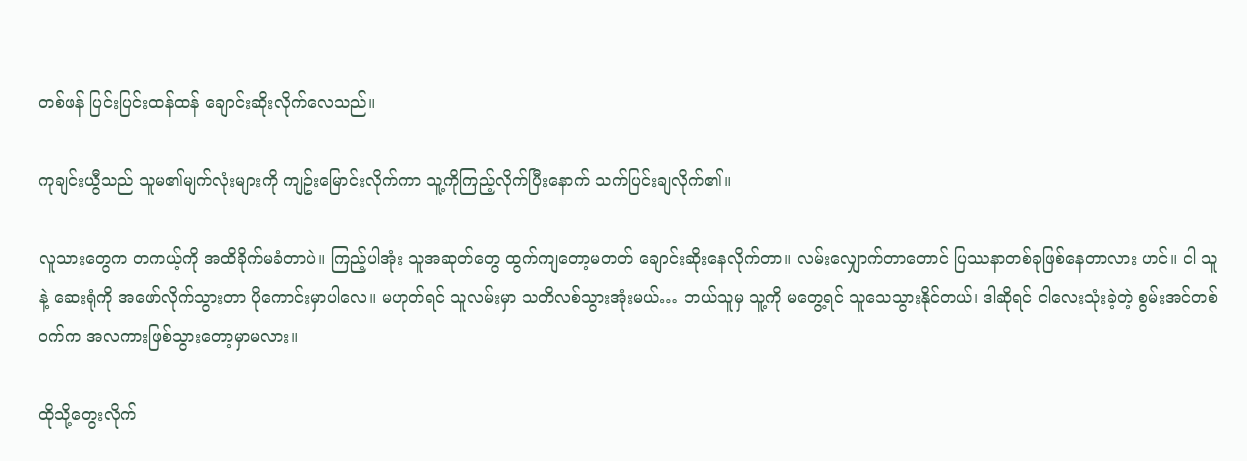တစ်ဖန် ပြင်းပြင်းထန်ထန် ချောင်းဆိုးလိုက်လေသည်။

ကုချင်းယွီသည် သူမ၏မျက်လုံးများကို ကျဥ်းမြောင်းလိုက်ကာ သူ့ကိုကြည့်လိုက်ပြီးနောက် သက်ပြင်းချလိုက်၏။

လူသားတွေက တကယ့်ကို အထိခိုက်မခံတာပဲ။ ကြည့်ပါအုံး သူအဆုတ်တွေ ထွက်ကျတော့မတတ် ချောင်းဆိုးနေလိုက်တာ။ လမ်းလျှောက်တာတောင် ပြဿနာတစ်ခုဖြစ်နေတာလား ဟင်။ ငါ သူနဲ့ ဆေးရုံကို အဖော်လိုက်သွားတာ ပိုကောင်းမှာပါလေ။ မဟုတ်ရင် သူလမ်းမှာ သတိလစ်သွားအုံးမယ်… ဘယ်သူမှ သူ့ကို မတွေ့ရင် သူသေသွားနိုင်တယ်၊ ဒါဆိုရင် ငါလေးသုံးခဲ့တဲ့ စွမ်းအင်တစ်ဝက်က အလကားဖြစ်သွားတော့မှာမလား။

ထိုသို့တွေးလိုက်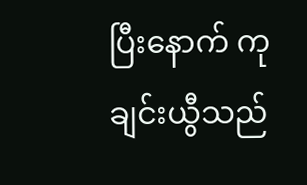ပြီးနောက် ကုချင်းယွီသည်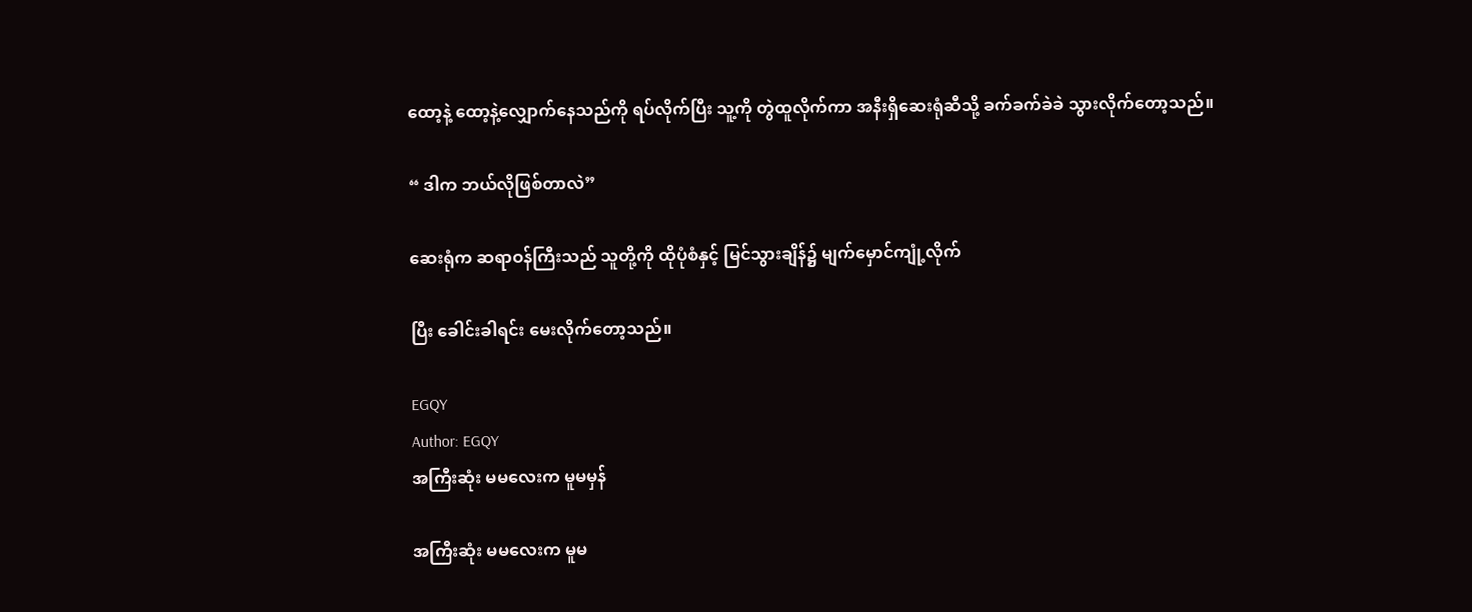ထော့နဲ့ ထော့နဲ့လျှောက်နေသည်ကို ရပ်လိုက်ပြီး သူ့ကို တွဲထူလိုက်ကာ အနီးရှိဆေးရုံဆီသို့ ခက်ခက်ခဲခဲ သွားလိုက်တော့သည်။

“ ဒါက ဘယ်လိုဖြစ်တာလဲ”

ဆေးရုံက ဆရာဝန်ကြီးသည် သူတို့ကို ထိုပုံစံနှင့် မြင်သွားချိန်၌ မျက်မှောင်ကျုံ့လိုက်

ပြီး ခေါင်းခါရင်း မေးလိုက်တော့သည်။

EGQY
Author: EGQY
အကြီးဆုံး မမလေးက မူမမှန်

အကြီးဆုံး မမလေးက မူမ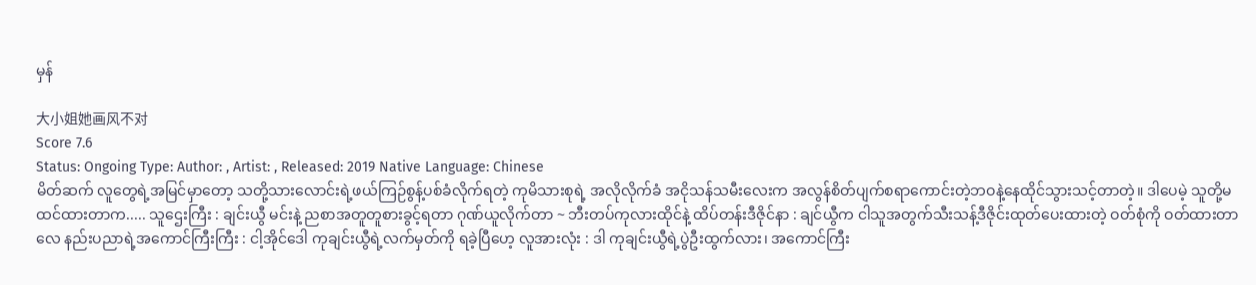မှန်

大小姐她画风不对
Score 7.6
Status: Ongoing Type: Author: , Artist: , Released: 2019 Native Language: Chinese
မိတ်ဆက် လူတွေရဲ့အမြင်မှာတော့ သတို့သားလောင်းရဲ့ဖယ်ကြဉ်စွန့်ပစ်ခံလိုက်ရတဲ့ ကုမိသားစုရဲ့ အလိုလိုက်ခံ အငိုသန်သမီးလေးက အလွန်စိတ်ပျက်စရာကောင်းတဲ့ဘဝနဲ့နေထိုင်သွားသင့်တာတဲ့။ ဒါပေမဲ့ သူတို့မထင်ထားတာက..... သူဌေးကြီး : ချင်းယွီ မင်းနဲ့ ညစာအတူတူစားခွင့်ရတာ ဂုဏ်ယူလိုက်တာ ~ ဘီးတပ်ကုလားထိုင်နဲ့ ထိပ်တန်းဒီဇိုင်နာ : ချင်ယွီက ငါသူအတွက်သီးသန့်ဒီဇိုင်းထုတ်ပေးထားတဲ့ ဝတ်စုံကို ဝတ်ထားတာလေ နည်းပညာရဲ့အကောင်ကြီးကြီး : ငါ့အိုင်ဒေါ ကုချင်းယွီရဲ့လက်မှတ်ကို ရခဲ့ပြီဟေ့ လူအားလုံး : ဒါ ကုချင်းယွီရဲ့ပွဲဦးထွက်လား၊ အကောင်ကြီး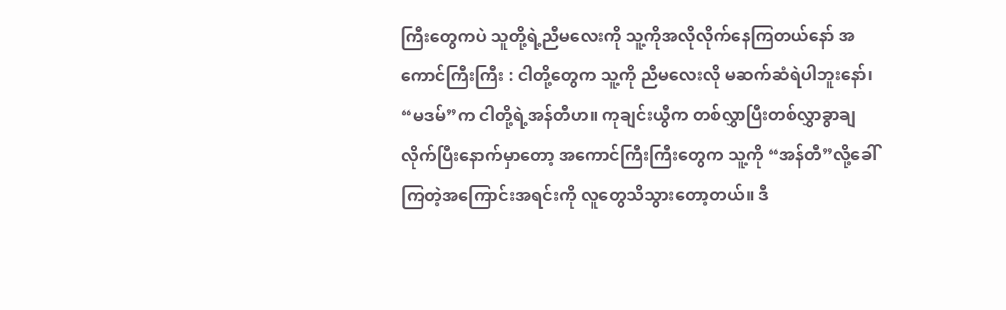ကြီးတွေကပဲ သူတို့ရဲ့ညီမလေးကို သူ့ကိုအလိုလိုက်နေကြတယ်နော် အကောင်ကြီးကြီး : ငါတို့တွေက သူ့ကို ညီမလေးလို မဆက်ဆံရဲပါဘူးနော်၊ “မဒမ်”က ငါတို့ရဲ့အန်တီဟ။ ကုချင်းယွီက တစ်လွှာပြီးတစ်လွှာခွာချလိုက်ပြီးနောက်မှာတော့ အကောင်ကြီးကြီးတွေက သူ့ကို “အန်တီ”လို့ခေါ်ကြတဲ့အကြောင်းအရင်းကို လူတွေသိသွားတော့တယ်။ ဒီ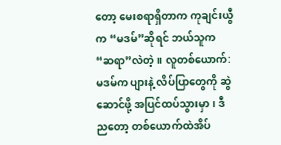တော့ မေးစရာရှိတာက ကုချင်းယွီက “မဒမ်”ဆိုရင် ဘယ်သူက “ဆရာ”လဲတဲ့။ လူတစ်ယောက်: မဒမ်က ပျားနဲ့ လိပ်ပြာတွေကို ဆွဲဆောင်ဖို့ အပြင်ထပ်သွားမှာ၊ ဒီညတော့ တစ်ယောက်ထဲအိပ်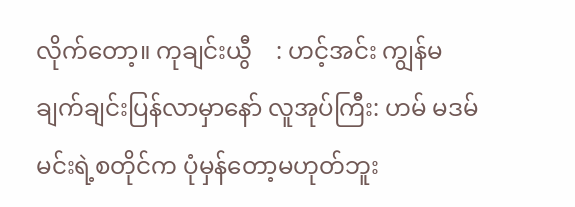လိုက်တော့။ ကုချင်းယွီ    : ဟင့်အင်း ကျွန်မချက်ချင်းပြန်လာမှာနော် လူအုပ်ကြီး: ဟမ် မဒမ် မင်းရဲ့စတိုင်က ပုံမှန်တော့မဟုတ်ဘူး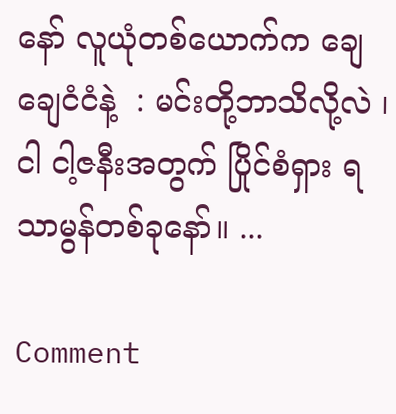နော် လူယုံတစ်ယောက်က ချေချေငံငံနဲ့  : မင်းတို့ဘာသိလို့လဲ ၊ ငါ ငါ့ဇနီးအတွက် ပြိုင်စံရှား ရသာမွန်တစ်ခုနော်။ ...

Comment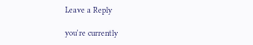Leave a Reply

you're currently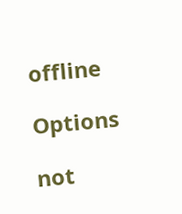offline

Options

not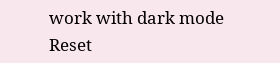work with dark mode
Reset